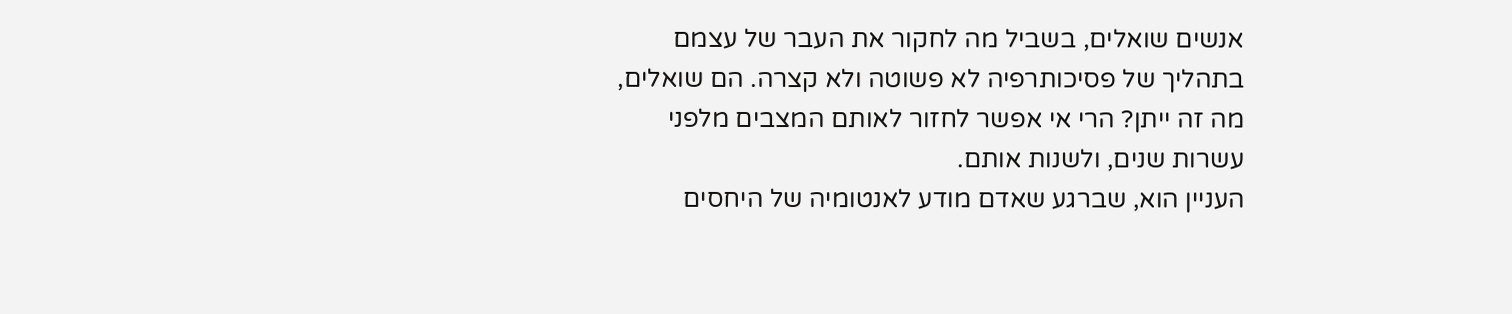אנשים שואלים, בשביל מה לחקור את העבר של עצמם בתהליך של פסיכותרפיה לא פשוטה ולא קצרה. הם שואלים, מה זה ייתן? הרי אי אפשר לחזור לאותם המצבים מלפני עשרות שנים, ולשנות אותם.
העניין הוא, שברגע שאדם מודע לאנטומיה של היחסים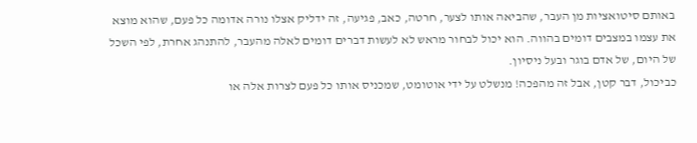באותם סיטואציות מן העבר, שהביאה אותו לצער, חרטה, כאב, פגיעה, זה ידליק אצלו נורה אדומה כל פעם, שהוא מוצא את עצמו במצבים דומים בהווה. הוא יכול לבחור מראש לא לעשות דברים דומים לאלה מהעבר, להתנהג אחרת, לפי השכל של היום, של אדם בוגר ובעל ניסיון.
כביכול, דבר קטן, אבל זה מהפכה! מנשלט על ידי אוטומט, שמכניס אותו כל פעם לצרות אלה או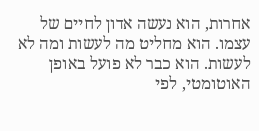אחרות, הוא נעשה אדון לחיים של עצמו. הוא מחליט מה לעשות ומה לא לעשות. הוא כבר לא פועל באופן האוטומטי, לפי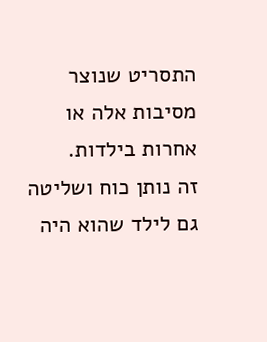התסריט שנוצר מסיבות אלה או אחרות בילדות.
זה נותן כוח ושליטה גם לילד שהוא היה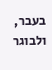בעבר, ולבוגר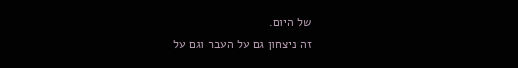של היום.
זה ניצחון גם על העבר וגם על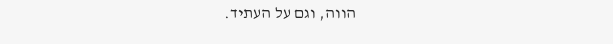הווה, וגם על העתיד.